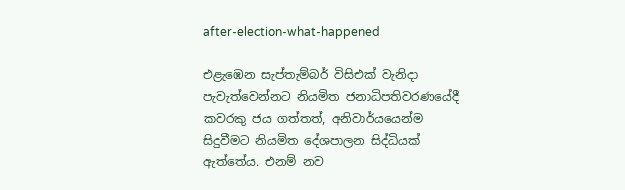after-election-what-happened

එළැඹෙන සැප්තැම්බර් විසිඑක් වැනිදා පැවැත්වෙන්නට නියමිත ජනාධිපතිවරණයේදී කවරකු ජය ගත්තත්, අනිවාර්යයෙන්ම සිදුවීමට නියමිත දේශපාලන සිද්ධියක් ඇත්තේය. එනම් නව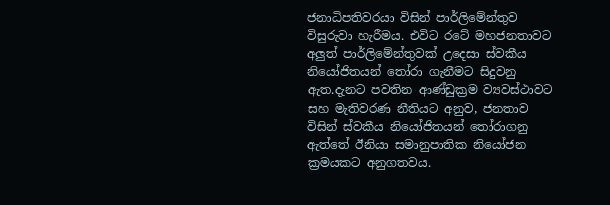ජනාධිපතිවරයා විසින් පාර්ලිමේන්තුව විසුරුවා හැරීමය. එවිට රටේ මහජනතාවට අලුත් පාර්ලිමේන්තුවක් උදෙසා ස්වකීය නියෝජිතයන් තෝරා ගැනීමට සිදුවනු ඇත.දැනට පවතින ආණ්ඩුක්‍රම ව්‍යවස්ථාවට සහ මැතිවරණ නීතියට අනුව, ජනතාව විසින් ස්වකීය නියෝජිතයන් තෝරාගනු ඇත්තේ ඊනියා සමානුපාතික නියෝජන ක්‍රමයකට අනුගතවය.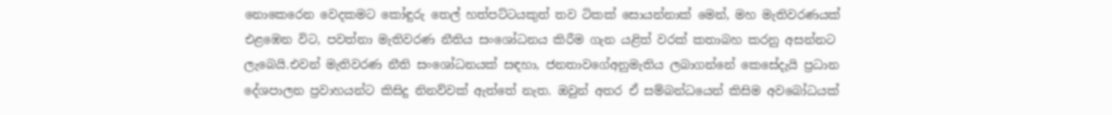නොකෙරෙන වෙදකමට කෝඳුරු තෙල් හත්පට්ටයකුත් තව ටිකක් සොයන්නාක් මෙන්, මහ මැතිවරණයක් එළඹෙන විට, පවත්නා මැතිවරණ නීතිය සංශෝධනය කිරීම ගැන යළිත් වරක් කතාබහ කරනු අසන්නට ලැබෙයි.එවන් මැතිවරණ නීති සංශෝධනයක් සඳහා, ජනතාවගේඅනුමැතිය ලබාගන්නේ කෙසේදැයි ප්‍රධාන දේශපාලන ප්‍රවාහයන්ට කිසිදු නිනව්වක් ඇත්තේ නැත. ඔවුන් අතර ඒ සම්බන්ධයෙන් කිසිම අවබෝධයක්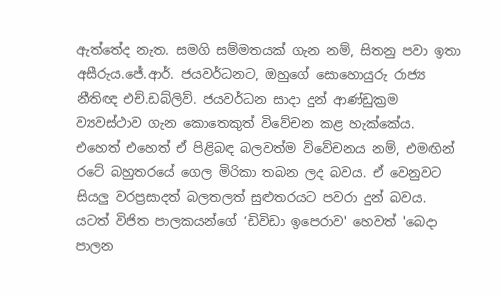ඇත්තේද නැත. සමගි සම්මතයක් ගැන නම්, සිතනු පවා ඉතා අසීරුය.ජේ.ආර්. ජයවර්ධනට, ඔහුගේ සොහොයුරු රාජ්‍ය නීතිඥ එච්.ඩබ්ලිව්. ජයවර්ධන සාදා දුන් ආණ්ඩුක්‍රම ව්‍යවස්ථාව ගැන කොතෙකුත් විවේචන කළ හැක්කේය. එහෙත් එහෙත් ඒ පිළිබඳ බලවත්ම විවේචනය නම්, එමඟින් රටේ බහුතරයේ ගෙල මිරිකා තබන ලද බවය. ඒ වෙනුවට සියලු වරප්‍රසාදත් බලතලත් සුළුතරයට පවරා දුන් බවය. යටත් විජිත පාලකයන්ගේ ‘ඩිවිඩා ඉපෙරාව' හෙවත් 'බෙදා පාලන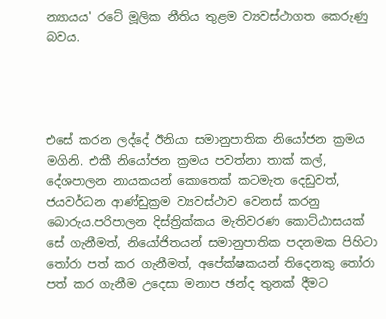න්‍යායය' රටේ මූලික නීතිය තුළම ව්‍යවස්ථාගත කෙරුණු බවය.




එසේ කරන ලද්දේ ඊනියා සමානුපාතික නියෝජන ක්‍රමය මගිනි. එකී නියෝජන ක්‍රමය පවත්නා තාක් කල්, දේශපාලන නායකයන් කොතෙක් කටමැත දෙඩුවත්, ජයවර්ධන ආණ්ඩුක්‍රම ව්‍යවස්ථාව වෙනස් කරනු බොරුය.පරිපාලන දිස්ත්‍රික්කය මැතිවරණ කොට්ඨාසයක් සේ ගැනීමත්, නියෝජිතයන් සමානුපාතික පදනමක පිහිටා තෝරා පත් කර ගැනීමත්, අපේක්ෂකයන් තිදෙනකු තෝරා පත් කර ගැනීම උදෙසා මනාප ඡන්ද තුනක් දීමට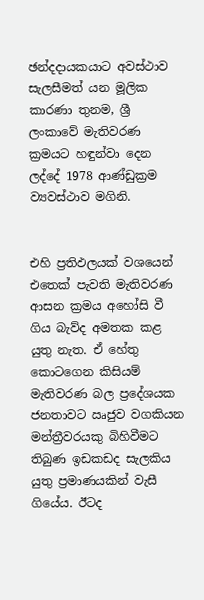ඡන්දදායකයාට අවස්ථාව සැලසීමත් යන මූලික කාරණා තුනම, ශ්‍රී ලංකාවේ මැතිවරණ ක්‍රමයට හඳුන්වා දෙන ලද්දේ 1978 ආණ්ඩුක්‍රම ව්‍යවස්ථාව මගිනි.


එහි ප්‍රතිඵලයක් වශයෙන් එතෙක් පැවති මැතිවරණ ආසන ක්‍රමය අහෝසි වී ගිය බැව්ද අමතක කළ යුතු නැත. ඒ හේතු කොටගෙන කිසියම් මැතිවරණ බල ප්‍රදේශයක ජනතාවට ඍජුව වගකියන මන්ත්‍රීවරයකු බිහිවීමට තිබුණ ඉඩකඩද සැලකිය යුතු ප්‍රමාණයකින් වැසී ගියේය. ඊටද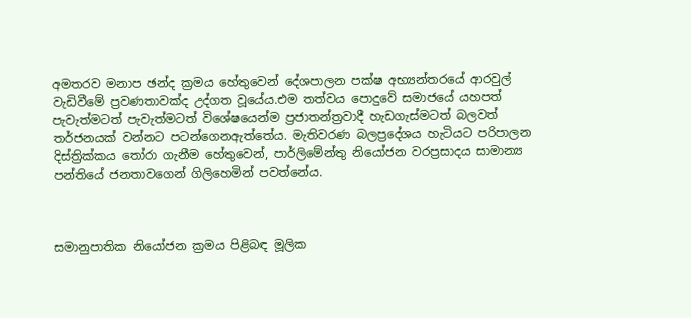අමතරව මනාප ඡන්ද ක්‍රමය හේතුවෙන් දේශපාලන පක්ෂ අභ්‍යන්තරයේ ආරවුල් වැඩිවීමේ ප්‍රවණතාවක්ද උද්ගත වූයේය.එම තත්වය පොදුවේ සමාජයේ යහපත් පැවැත්මටත් පැවැත්මටත් විශේෂයෙන්ම ප්‍රජාතන්ත්‍රවාදී හැඩගැස්මටත් බලවත් තර්ජනයක් වන්නට පටන්ගෙනඇත්තේය. මැතිවරණ බලප්‍රදේශය හැටියට පරිපාලන දිස්ත්‍රික්කය තෝරා ගැනීම හේතුවෙන්, පාර්ලිමේන්තු නියෝජන වරප්‍රසාදය සාමාන්‍ය පන්තියේ ජනතාවගෙන් ගිලිහෙමින් පවත්නේය.



සමානුපාතික නියෝජන ක්‍රමය පිළිබඳ මූලික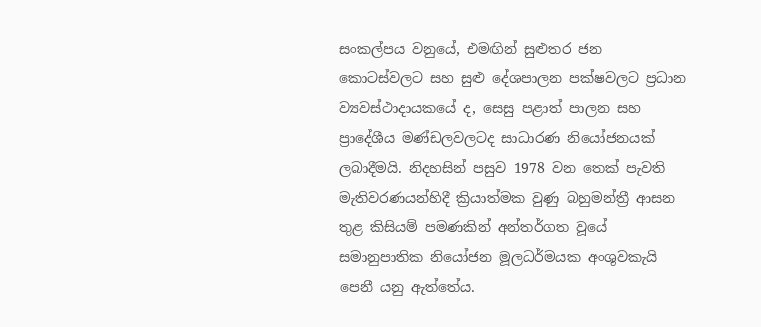සංකල්පය වනුයේ, එමඟින් සුළුතර ජන කොටස්වලට සහ සුළු දේශපාලන පක්ෂවලට ප්‍රධාන ව්‍යවස්ථාදායකයේ ද, සෙසු පළාත් පාලන සහ ප්‍රාදේශීය මණ්ඩලවලටද සාධාරණ නියෝජනයක් ලබාදීමයි. නිදහසින් පසුව 1978 වන තෙක් පැවති මැතිවරණයන්හිදී ක්‍රියාත්මක වුණු බහුමන්ත්‍රී ආසන තුළ කිසියම් පමණකින් අන්තර්ගත වූයේ සමානුපාතික නියෝජන මූලධර්මයක අංශුවකැයි පෙනී යනු ඇත්තේය.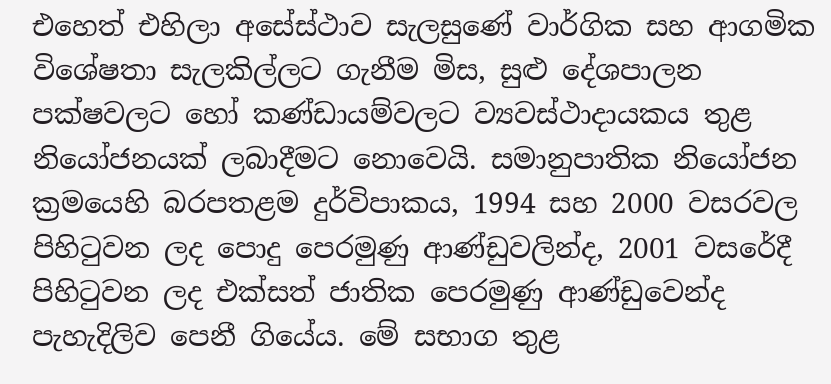එහෙත් එහිලා අසේස්ථාව සැලසුණේ වාර්ගික සහ ආගමික විශේෂතා සැලකිල්ලට ගැනීම මිස, සුළු දේශපාලන පක්ෂවලට හෝ කණ්ඩායම්වලට ව්‍යවස්ථාදායකය තුළ නියෝජනයක් ලබාදීමට නොවෙයි. සමානුපාතික නියෝජන ක්‍රමයෙහි බරපතළම දුර්විපාකය, 1994 සහ 2000 වසරවල පිහිටුවන ලද පොදු පෙරමුණු ආණ්ඩුවලින්ද, 2001 වසරේදී පිහිටුවන ලද එක්සත් ජාතික පෙරමුණු ආණ්ඩුවෙන්ද පැහැදිලිව පෙනී ගියේය. මේ සභාග තුළ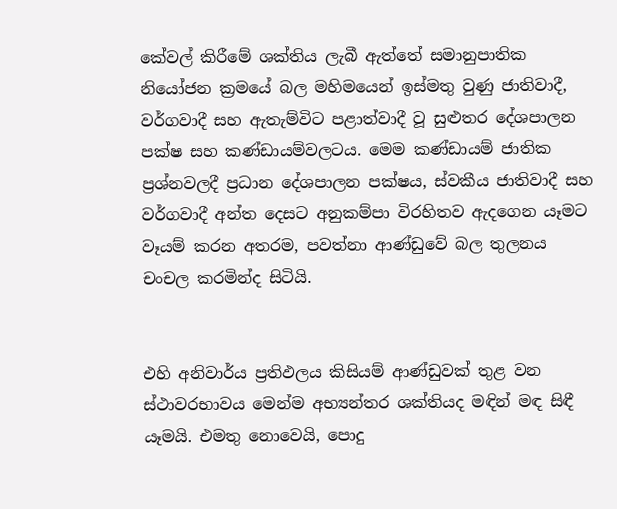කේවල් කිරීමේ ශක්තිය ලැබී ඇත්තේ සමානුපාතික නියෝජන ක්‍රමයේ බල මහිමයෙන් ඉස්මතු වුණු ජාතිවාදී, වර්ගවාදී සහ ඇතැම්විට පළාත්වාදී වූ සුළුතර දේශපාලන පක්ෂ සහ කණ්ඩායම්වලටය. මෙම කණ්ඩායම් ජාතික ප්‍රශ්නවලදී ප්‍රධාන දේශපාලන පක්ෂය, ස්වකීය ජාතිවාදී සහ වර්ගවාදී අන්ත දෙසට අනුකම්පා විරහිතව ඇදගෙන යෑමට වෑයම් කරන අතරම, පවත්නා ආණ්ඩුවේ බල තුලනය චංචල කරමින්ද සිටියි.


එහි අනිවාර්ය ප්‍රතිඵලය කිසියම් ආණ්ඩුවක් තුළ වන ස්ථාවරභාවය මෙන්ම අභ්‍යන්තර ශක්තියද මඳින් මඳ සිඳී යෑමයි. එමතු නොවෙයි, පොදු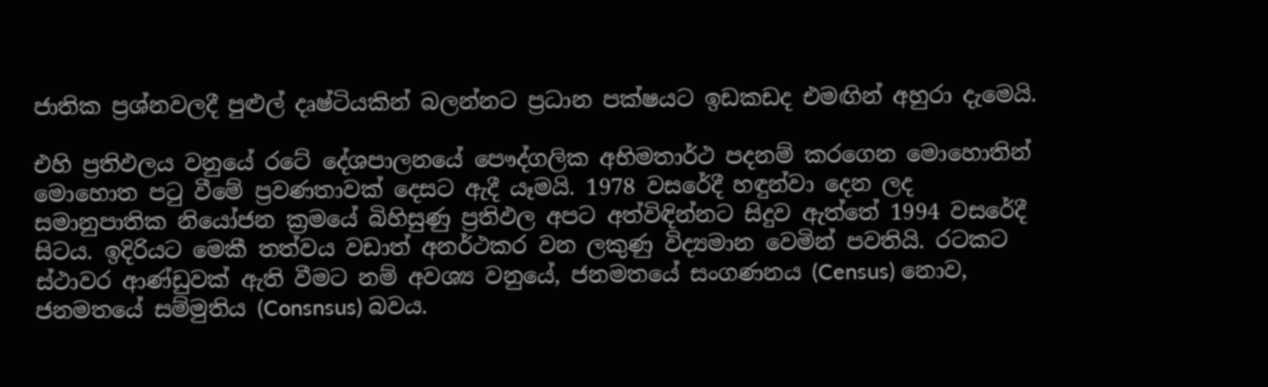ජාතික ප්‍රශ්නවලදී පුළුල් දෘෂ්ටියකින් බලන්නට ප්‍රධාන පක්ෂයට ඉඩකඩද එමඟින් අහුරා දැමෙයි.

එහි ප්‍රතිඵලය වනුයේ රටේ දේශපාලනයේ පෞද්ගලික අභිමතාර්ථ පදනම් කරගෙන මොහොතින් මොහොත පටු වීමේ ප්‍රවණතාවක් දෙසට ඇදී යෑමයි. 1978 වසරේදී හඳුන්වා දෙන ලද සමානුපාතික නියෝජන ක්‍රමයේ බිහිසුණු ප්‍රතිඵල අපට අත්විඳින්නට සිදුව ඇත්තේ 1994 වසරේදී සිටය. ඉදිරියට මෙකී තත්වය වඩාත් අනර්ථකර වන ලකුණු විද්‍යමාන වෙමින් පවතියි. රටකට ස්ථාවර ආණ්ඩුවක් ඇති වීමට නම් අවශ්‍ය වනුයේ, ජනමතයේ සංගණනය (Census) නොව, ජනමතයේ සම්මුතිය (Consnsus) බවය.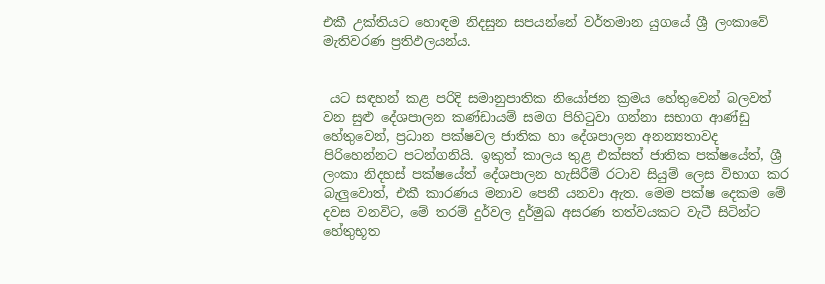එකී උක්තියට හොඳම නිදසුන සපයන්නේ වර්තමාන යුගයේ ශ්‍රී ලංකාවේ මැතිවරණ ප්‍රතිඵලයන්ය.


 යට සඳහන් කළ පරිදි සමානුපාතික නියෝජන ක්‍රමය හේතුවෙන් බලවත් වන සුළු දේශපාලන කණ්ඩායම් සමග පිහිටුවා ගන්නා සභාග ආණ්ඩු හේතුවෙන්, ප්‍රධාන පක්ෂවල ජාතික හා දේශපාලන අනන්‍යතාවද පිරිහෙන්නට පටන්ගනියි. ඉකුත් කාලය තුළ එක්සත් ජාතික පක්ෂයේත්, ශ්‍රී ලංකා නිදහස් පක්ෂයේත් දේශපාලන හැසිරීම් රටාව සියුම් ලෙස විභාග කර බැලුවොත්, එකී කාරණය මනාව පෙනී යනවා ඇත. මෙම පක්ෂ දෙකම මේ දවස වනවිට, මේ තරම් දුර්වල දුර්මුඛ අසරණ තත්වයකට වැටී සිටින්ට හේතුභූත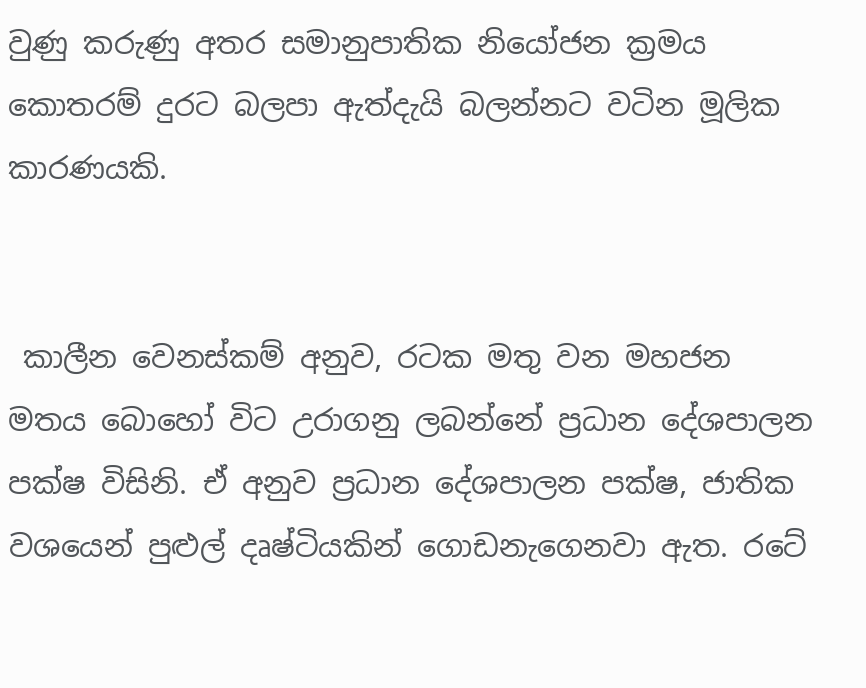වුණු කරුණු අතර සමානුපාතික නියෝජන ක්‍රමය කොතරම් දුරට බලපා ඇත්දැයි බලන්නට වටින මූලික කාරණයකි.


 කාලීන වෙනස්කම් අනුව, රටක මතු වන මහජන මතය බොහෝ විට උරාගනු ලබන්නේ ප්‍රධාන දේශපාලන පක්ෂ විසිනි. ඒ අනුව ප්‍රධාන දේශපාලන පක්ෂ, ජාතික වශයෙන් පුළුල් දෘෂ්ටියකින් ගොඩනැගෙනවා ඇත. රටේ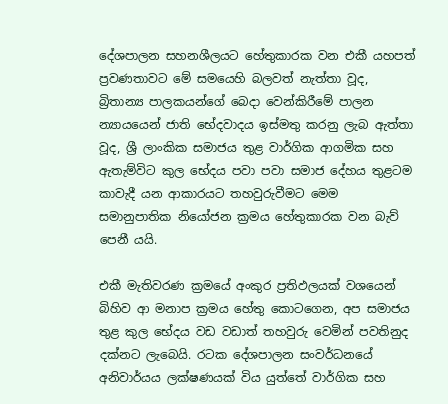දේශපාලන සහනශීලයට හේතුකාරක වන එකී යහපත් ප්‍රවණතාවට මේ සමයෙහි බලවත් නැත්තා වූද, බ්‍රිතාන්‍ය පාලකයන්ගේ බෙදා වෙන්කිරීමේ පාලන න්‍යායයෙන් ජාති භේදවාදය ඉස්මතු කරනු ලැබ ඇත්තා වූද, ශ්‍රී ලාංකික සමාජය තුළ වාර්ගික ආගමික සහ ඇතැම්විට කුල භේදය පවා පවා සමාජ දේහය තුළටම කාවැදී යන ආකාරයට තහවුරුවීමට මෙම සමානුපාතික නියෝජන ක්‍රමය හේතුකාරක වන බැව් පෙනී යයි.

එකී මැතිවරණ ක්‍රමයේ අංකුර ප්‍රතිඵලයක් වශයෙන් බිහිව ආ මනාප ක්‍රමය හේතු කොටගෙන, අප සමාජය තුළ කුල භේදය වඩ වඩාත් තහවුරු වෙමින් පවතිනුද දක්නට ලැබෙයි. රටක දේශපාලන සංවර්ධනයේ අනිවාර්යය ලක්ෂණයක් විය යුත්තේ වාර්ගික සහ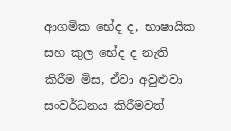ආගමික භේද ද, භාෂායික සහ කුල භේද ද නැති කිරීම මිස, ඒවා අවුළුවා සංවර්ධනය කිරීමවත්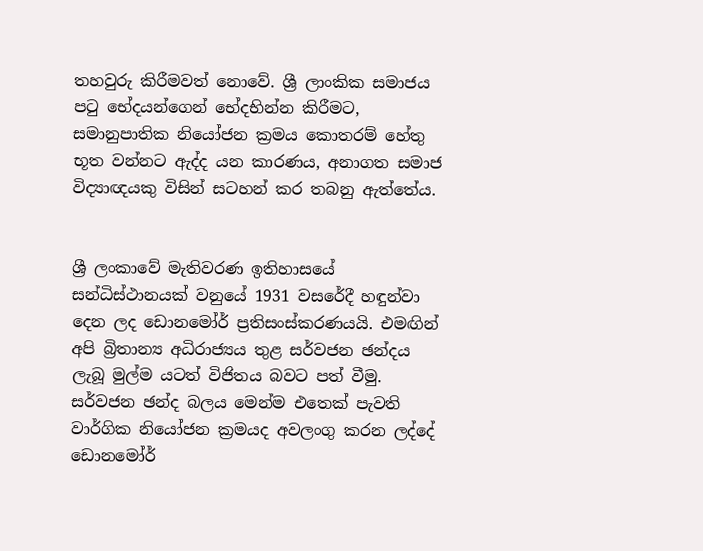තහවුරු කිරීමවත් නොවේ. ශ්‍රී ලාංකික සමාජය පටු භේදයන්ගෙන් භේදභින්න කිරීමට, සමානුපාතික නියෝජන ක්‍රමය කොතරම් හේතු භූත වන්නට ඇද්ද යන කාරණය, අනාගත සමාජ විද්‍යාඥයකු විසින් සටහන් කර තබනු ඇත්තේය.


ශ්‍රී ලංකාවේ මැතිවරණ ඉතිහාසයේ සන්ධිස්ථානයක් වනුයේ 1931 වසරේදී හඳුන්වා දෙන ලද ඩොනමෝර් ප්‍රතිසංස්කරණයයි. එමඟින් අපි බ්‍රිතාන්‍ය අධිරාජ්‍යය තුළ සර්වජන ඡන්දය ලැබූ මුල්ම යටත් විජිතය බවට පත් වීමු. සර්වජන ඡන්ද බලය මෙන්ම එතෙක් පැවති වාර්ගික නියෝජන ක්‍රමයද අවලංගු කරන ලද්දේ ඩොනමෝර්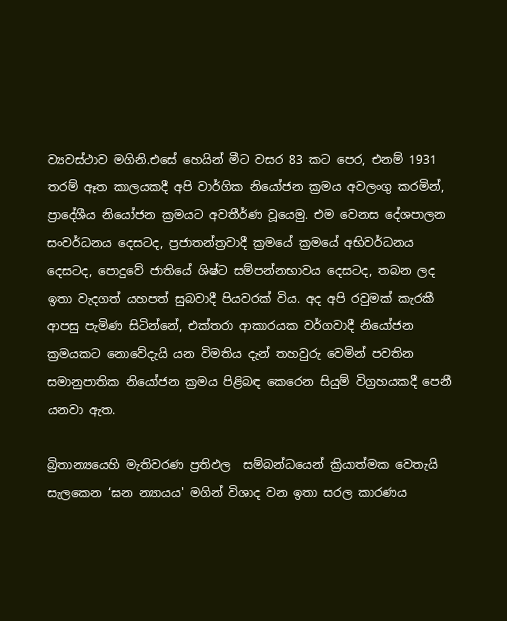ව්‍යවස්ථාව මගිනි.එසේ හෙයින් මීට වසර 83 කට පෙර, එනම් 1931 තරම් ඈත කාලයකදී අපි වාර්ගික නියෝජන ක්‍රමය අවලංගු කරමින්, ප්‍රාදේශීය නියෝජන ක්‍රමයට අවතීර්ණ වූයෙමු. එම වෙනස දේශපාලන සංවර්ධනය දෙසටද, ප්‍රජාතන්ත්‍රවාදී ක්‍රමයේ ක්‍රමයේ අභිවර්ධනය දෙසටද, පොදුවේ ජාතියේ ශිෂ්ට සම්පන්නභාවය දෙසටද, තබන ලද ඉතා වැදගත් යහපත් සුබවාදී පියවරක් විය. අද අපි රවුමක් කැරකී ආපසු පැමිණ සිටින්නේ, එක්තරා ආකාරයක වර්ගවාදී නියෝජන ක්‍රමයකට නොවේදැයි යන විමතිය දැන් තහවුරු වෙමින් පවතින සමානුපාතික නියෝජන ක්‍රමය පිළිබඳ කෙරෙන සියුම් විග්‍රහයකදී පෙනී යනවා ඇත.

බ්‍රිතාන්‍යයෙහි මැතිවරණ ප්‍රතිඵල  සම්බන්ධයෙන් ක්‍රියාත්මක වෙතැයි සැලකෙන ‘ඝන න්‍යායය' මගින් විශාද වන ඉතා සරල කාරණය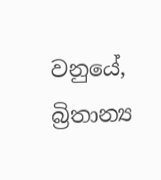වනුයේ, බ්‍රිතාන්‍ය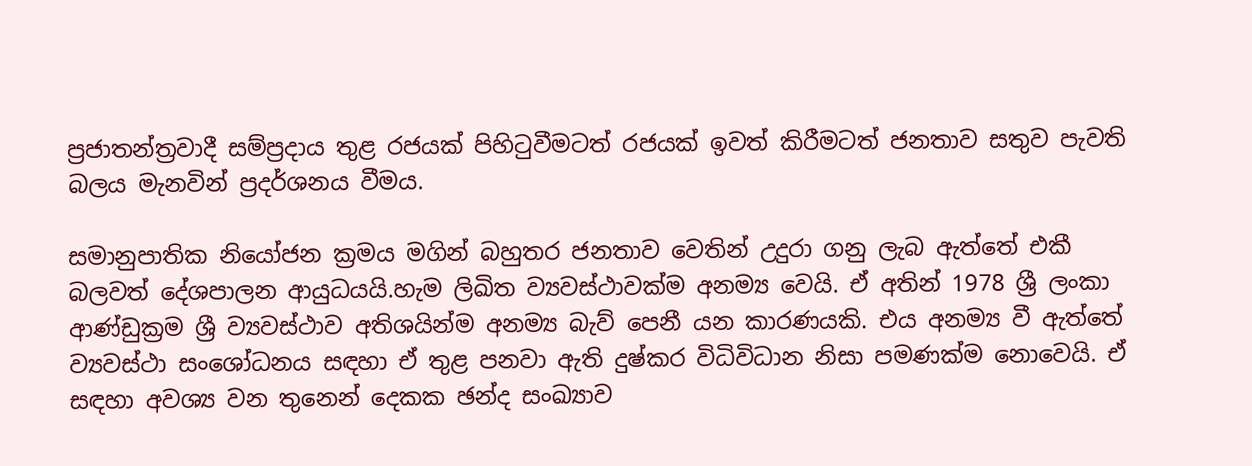ප්‍රජාතන්ත්‍රවාදී සම්ප්‍රදාය තුළ රජයක් පිහිටුවීමටත් රජයක් ඉවත් කිරීමටත් ජනතාව සතුව පැවති බලය මැනවින් ප්‍රදර්ශනය වීමය.

සමානුපාතික නියෝජන ක්‍රමය මගින් බහුතර ජනතාව වෙතින් උදුරා ගනු ලැබ ඇත්තේ එකී බලවත් දේශපාලන ආයුධයයි.හැම ලිඛිත ව්‍යවස්ථාවක්ම අනම්‍ය වෙයි. ඒ අතින් 1978 ශ්‍රී ලංකා ආණ්ඩුක්‍රම ශ්‍රී ව්‍යවස්ථාව අතිශයින්ම අනම්‍ය බැව් පෙනී යන කාරණයකි. එය අනම්‍ය වී ඇත්තේ ව්‍යවස්ථා සංශෝධනය සඳහා ඒ තුළ පනවා ඇති දුෂ්කර විධිවිධාන නිසා පමණක්ම නොවෙයි. ඒ සඳහා අවශ්‍ය වන තුනෙන් දෙකක ඡන්ද සංඛ්‍යාව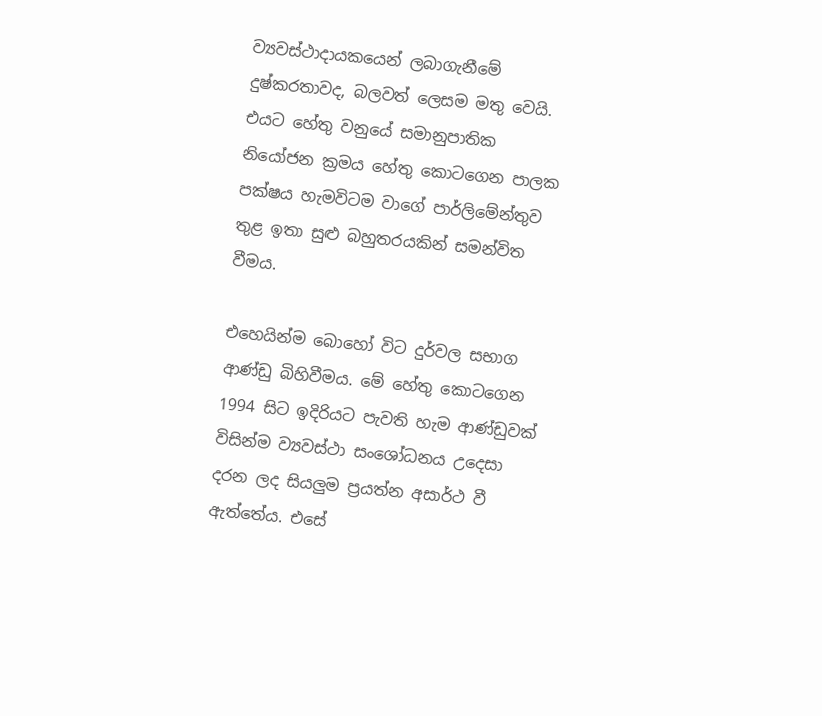ව්‍යවස්ථාදායකයෙන් ලබාගැනීමේ දුෂ්කරතාවද, බලවත් ලෙසම මතු වෙයි. එයට හේතු වනුයේ සමානුපාතික නියෝජන ක්‍රමය හේතු කොටගෙන පාලක පක්ෂය හැමවිටම වාගේ පාර්ලිමේන්තුව තුළ ඉතා සුළු බහුතරයකින් සමන්විත වීමය.

එහෙයින්ම බොහෝ විට දුර්වල සභාග ආණ්ඩු බිහිවීමය. මේ හේතු කොටගෙන 1994 සිට ඉදිරියට පැවති හැම ආණ්ඩුවක් විසින්ම ව්‍යවස්ථා සංශෝධනය උදෙසා දරන ලද සියලුම ප්‍රයත්න අසාර්ථ වී ඇත්තේය. එසේ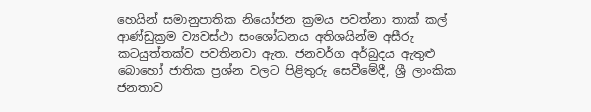හෙයින් සමානුපාතික නියෝජන ක්‍රමය පවත්නා තාක් කල් ආණ්ඩුක්‍රම ව්‍යවස්ථා සංශෝධනය අතිශයින්ම අසීරු කටයුත්තක්ව පවතිනවා ඇත. ජනවර්ග අර්බුදය ඇතුළු බොහෝ ජාතික ප්‍රශ්න වලට පිළිතුරු සෙවීමේදී, ශ්‍රී ලාංකික ජනතාව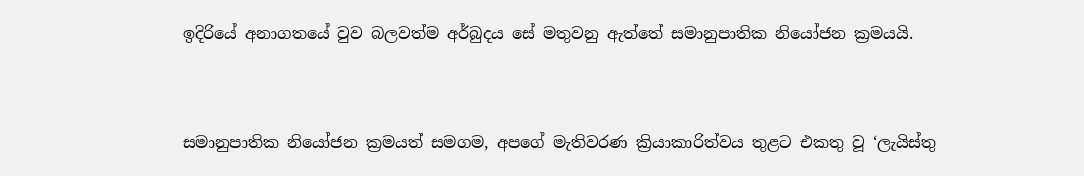ඉදිරියේ අනාගතයේ වුව බලවත්ම අර්බුදය සේ මතුවනු ඇත්තේ සමානුපාතික නියෝජන ක්‍රමයයි.


සමානුපාතික නියෝජන ක්‍රමයත් සමගම, අපගේ මැතිවරණ ක්‍රියාකාරිත්වය තුළට එකතු වූ ‘ලැයිස්තු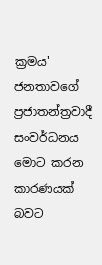ක්‍රමය' ජනතාවගේ ප්‍රජාතන්ත්‍රවාදී සංවර්ධනය මොට කරන කාරණයක් බවට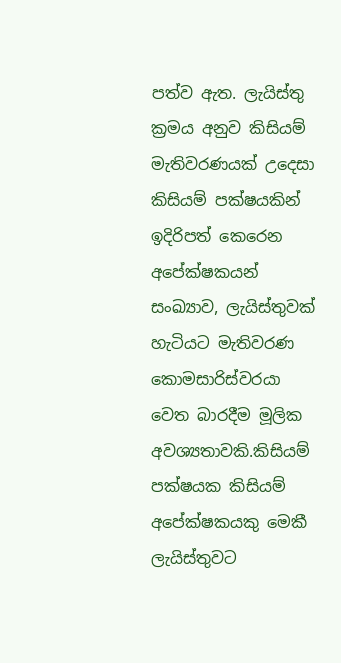පත්ව ඇත. ලැයිස්තු ක්‍රමය අනුව කිසියම් මැතිවරණයක් උදෙසා කිසියම් පක්ෂයකින් ඉදිරිපත් කෙරෙන අපේක්ෂකයන් සංඛ්‍යාව, ලැයිස්තුවක් හැටියට මැතිවරණ කොමසාරිස්වරයා වෙත බාරදීම මූලික අවශ්‍යතාවකි.කිසියම් පක්ෂයක කිසියම් අපේක්ෂකයකු මෙකී ලැයිස්තුවට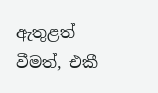ඇතුළත් වීමත්, එකී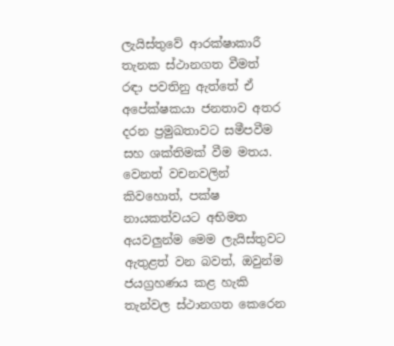ලැයිස්තුවේ ආරක්ෂාකාරී තැනක ස්ථානගත වීමත් රඳා පවතිනු ඇත්තේ ඒ අපේක්ෂකයා ජනතාව අතර දරන ප්‍රමුඛතාවට සමීපවීම සහ ශක්තිමක් වීම මතය. වෙනත් වචනවලින් කිවහොත්, පක්ෂ නායකත්වයට අභිමත අයවලුන්ම මෙම ලැයිස්තුවට ඇතුළත් වන බවත්, ඔවුන්ම ජයග්‍රහණය කළ හැකි තැන්වල ස්ථානගත කෙරෙන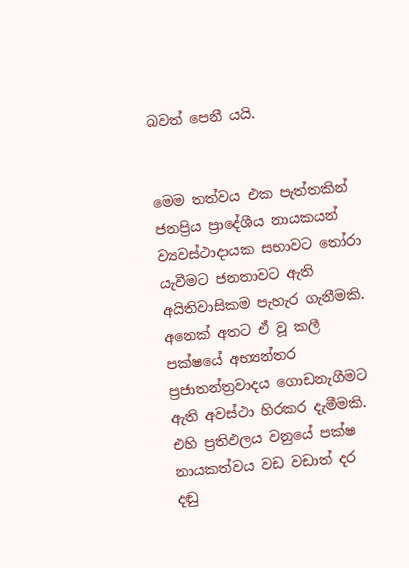බවත් පෙනී යයි.


මෙම තත්වය එක පැත්තකින් ජනප්‍රිය ප්‍රාදේශීය නායකයන් ව්‍යවස්ථාදායක සභාවට තෝරා යැවීමට ජනතාවට ඇති අයිතිවාසිකම පැහැර ගැනීමකි. අනෙක් අතට ඒ වූ කලී පක්ෂයේ අභ්‍යන්තර ප්‍රජාතන්ත්‍රවාදය ගොඩනැගීමට ඇති අවස්ථා හිරකර දැමීමකි. එහි ප්‍රතිඵලය වනුයේ පක්ෂ නායකත්වය වඩ වඩාත් දර දඬු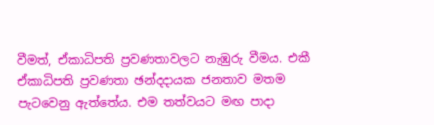වීමත්, ඒකාධිපති ප්‍රවණතාවලට නැඹුරු වීමය. එකී ඒකාධිපති ප්‍රවණතා ඡන්දදායක ජනතාව මතම පැටවෙනු ඇත්තේය. එම තත්වයට මඟ පාදා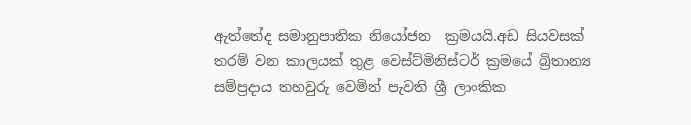ඇත්තේද සමානුපාතික නියෝජන  ක්‍රමයයි.අඩ සියවසක් තරම් වන කාලයක් තුළ වෙස්ට්මිනිස්ටර් ක්‍රමයේ බ්‍රිතාන්‍ය සම්ප්‍රදාය තහවුරු වෙමින් පැවති ශ්‍රී ලාංකික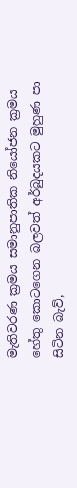මැතිවරණ ක්‍රමය සමානුපාතික නියෝජන ක්‍රමය හේතු කොටගෙන බලවත් අර්බුදයකට මුහුණ පා සිටින බැව්,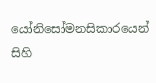යෝනිසෝමනසිකාරයෙන් සිහි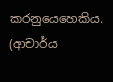කරනුයෙහෙකිය.
(ආචාර්ය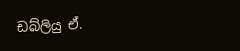ඩබ්ලියු ඒ.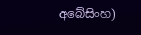අබේසිංහ)